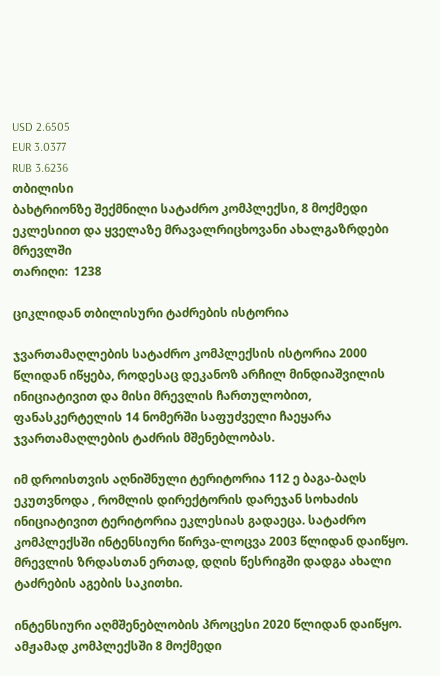USD 2.6505
EUR 3.0377
RUB 3.6236
თბილისი
ბახტრიონზე შექმნილი სატაძრო კომპლექსი, 8 მოქმედი ეკლესიით და ყველაზე მრავალრიცხოვანი ახალგაზრდები მრევლში
თარიღი:  1238

ციკლიდან თბილისური ტაძრების ისტორია

ჯვართამაღლების სატაძრო კომპლექსის ისტორია 2000 წლიდან იწყება, როდესაც დეკანოზ არჩილ მინდიაშვილის ინიციატივით და მისი მრევლის ჩართულობით, ფანასკერტელის 14 ნომერში საფუძველი ჩაეყარა ჯვართამაღლების ტაძრის მშენებლობას.

იმ დროისთვის აღნიშნული ტერიტორია 112 ე ბაგა-ბაღს ეკუთვნოდა , რომლის დირექტორის დარეჯან სოხაძის ინიციატივით ტერიტორია ეკლესიას გადაეცა. სატაძრო კომპლექსში ინტენსიური წირვა-ლოცვა 2003 წლიდან დაიწყო. მრევლის ზრდასთან ერთად, დღის წესრიგში დადგა ახალი ტაძრების აგების საკითხი.

ინტენსიური აღმშენებლობის პროცესი 2020 წლიდან დაიწყო. ამჟამად კომპლექსში 8 მოქმედი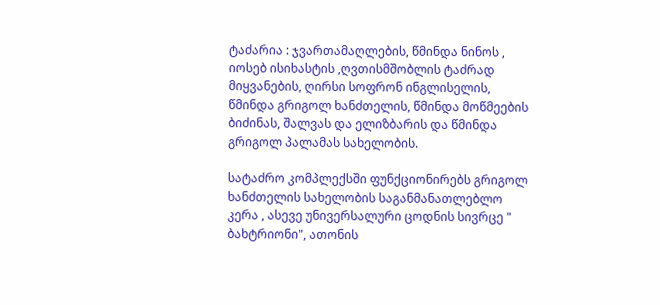ტაძარია : ჯვართამაღლების, წმინდა ნინოს , იოსებ ისიხასტის ,ღვთისმშობლის ტაძრად მიყვანების, ღირსი სოფრონ ინგლისელის, წმინდა გრიგოლ ხანძთელის, წმინდა მოწმეების ბიძინას, შალვას და ელიზბარის და წმინდა გრიგოლ პალამას სახელობის.

სატაძრო კომპლექსში ფუნქციონირებს გრიგოლ ხანძთელის სახელობის საგანმანათლებლო კერა , ასევე უნივერსალური ცოდნის სივრცე " ბახტრიონი", ათონის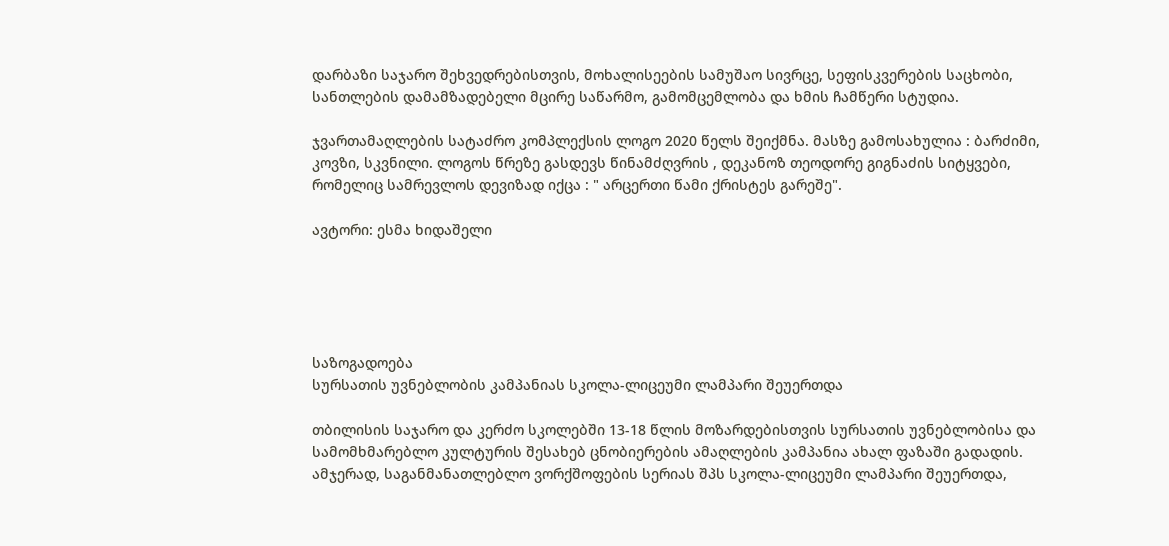დარბაზი საჯარო შეხვედრებისთვის, მოხალისეების სამუშაო სივრცე, სეფისკვერების საცხობი, სანთლების დამამზადებელი მცირე საწარმო, გამომცემლობა და ხმის ჩამწერი სტუდია.

ჯვართამაღლების სატაძრო კომპლექსის ლოგო 2020 წელს შეიქმნა. მასზე გამოსახულია : ბარძიმი, კოვზი, სკვნილი. ლოგოს წრეზე გასდევს წინამძღვრის , დეკანოზ თეოდორე გიგნაძის სიტყვები, რომელიც სამრევლოს დევიზად იქცა : " არცერთი წამი ქრისტეს გარეშე".

ავტორი: ესმა ხიდაშელი





საზოგადოება
სურსათის უვნებლობის კამპანიას სკოლა-ლიცეუმი ლამპარი შეუერთდა

თბილისის საჯარო და კერძო სკოლებში 13-18 წლის მოზარდებისთვის სურსათის უვნებლობისა და სამომხმარებლო კულტურის შესახებ ცნობიერების ამაღლების კამპანია ახალ ფაზაში გადადის. ამჯერად, საგანმანათლებლო ვორქშოფების სერიას შპს სკოლა-ლიცეუმი ლამპარი შეუერთდა,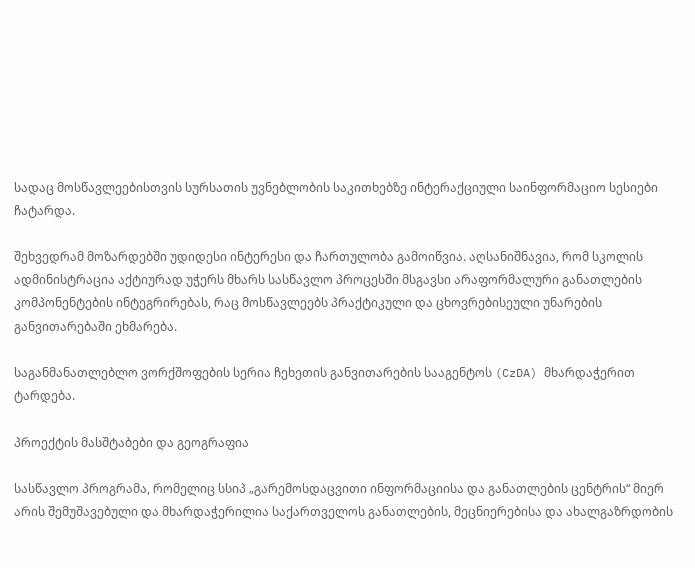სადაც მოსწავლეებისთვის სურსათის უვნებლობის საკითხებზე ინტერაქციული საინფორმაციო სესიები ჩატარდა.

შეხვედრამ მოზარდებში უდიდესი ინტერესი და ჩართულობა გამოიწვია. აღსანიშნავია, რომ სკოლის ადმინისტრაცია აქტიურად უჭერს მხარს სასწავლო პროცესში მსგავსი არაფორმალური განათლების კომპონენტების ინტეგრირებას, რაც მოსწავლეებს პრაქტიკული და ცხოვრებისეული უნარების განვითარებაში ეხმარება.

საგანმანათლებლო ვორქშოფების სერია ჩეხეთის განვითარების სააგენტოს (CzDA) მხარდაჭერით ტარდება.

პროექტის მასშტაბები და გეოგრაფია

სასწავლო პროგრამა, რომელიც სსიპ „გარემოსდაცვითი ინფორმაციისა და განათლების ცენტრის“ მიერ არის შემუშავებული და მხარდაჭერილია საქართველოს განათლების, მეცნიერებისა და ახალგაზრდობის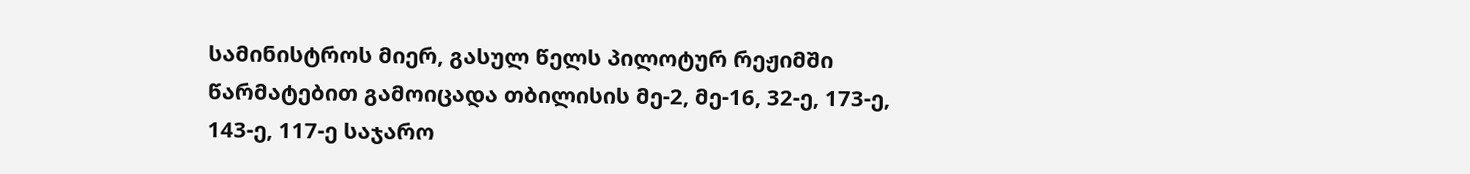სამინისტროს მიერ, გასულ წელს პილოტურ რეჟიმში წარმატებით გამოიცადა თბილისის მე-2, მე-16, 32-ე, 173-ე, 143-ე, 117-ე საჯარო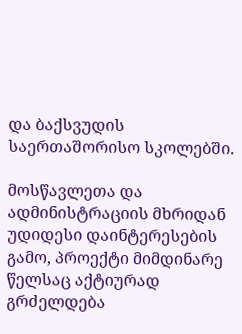და ბაქსვუდის საერთაშორისო სკოლებში.

მოსწავლეთა და ადმინისტრაციის მხრიდან უდიდესი დაინტერესების გამო, პროექტი მიმდინარე წელსაც აქტიურად გრძელდება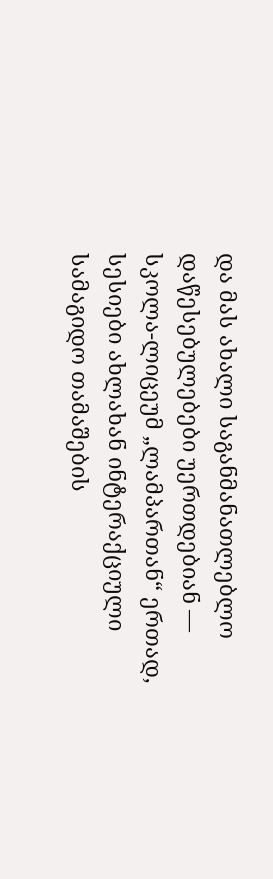და მას ახალი საგანმანათლებლო დაწესებულებები უერთდებიან — სკოლა-ლიცეუმ „ლამპართან“ ერთად, სესიები ახლახან ინტერაქციული სამაგიდო თამაშების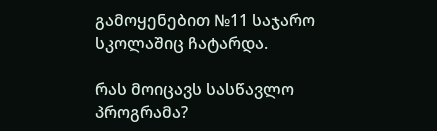გამოყენებით №11 საჯარო სკოლაშიც ჩატარდა.

რას მოიცავს სასწავლო პროგრამა?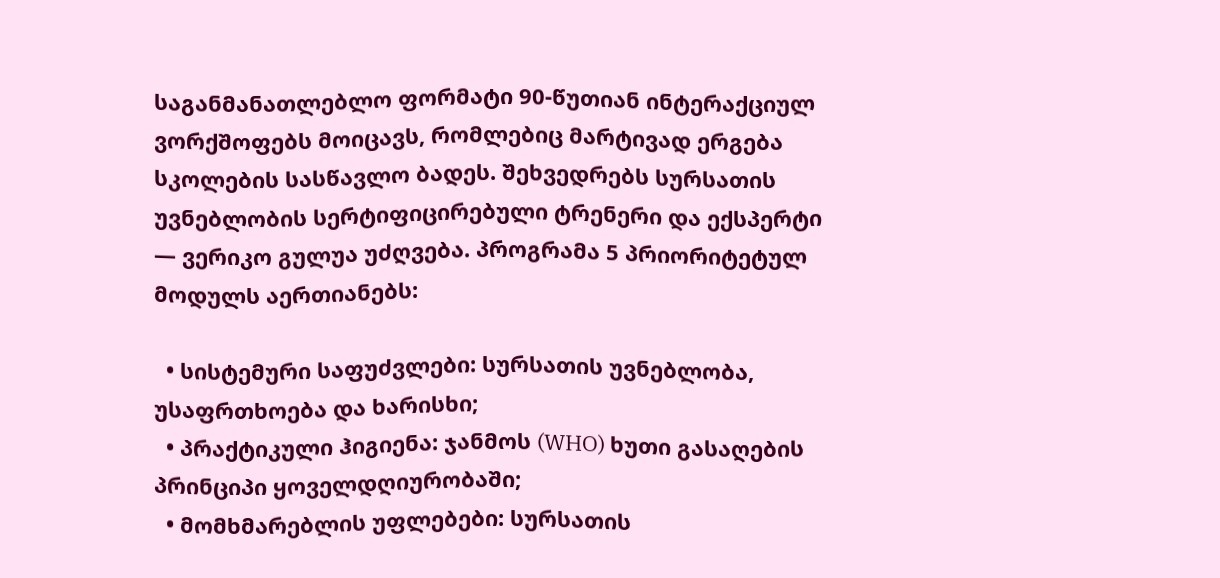საგანმანათლებლო ფორმატი 90-წუთიან ინტერაქციულ ვორქშოფებს მოიცავს, რომლებიც მარტივად ერგება სკოლების სასწავლო ბადეს. შეხვედრებს სურსათის უვნებლობის სერტიფიცირებული ტრენერი და ექსპერტი — ვერიკო გულუა უძღვება. პროგრამა 5 პრიორიტეტულ მოდულს აერთიანებს:

  • სისტემური საფუძვლები: სურსათის უვნებლობა, უსაფრთხოება და ხარისხი;
  • პრაქტიკული ჰიგიენა: ჯანმოს (WHO) ხუთი გასაღების პრინციპი ყოველდღიურობაში;
  • მომხმარებლის უფლებები: სურსათის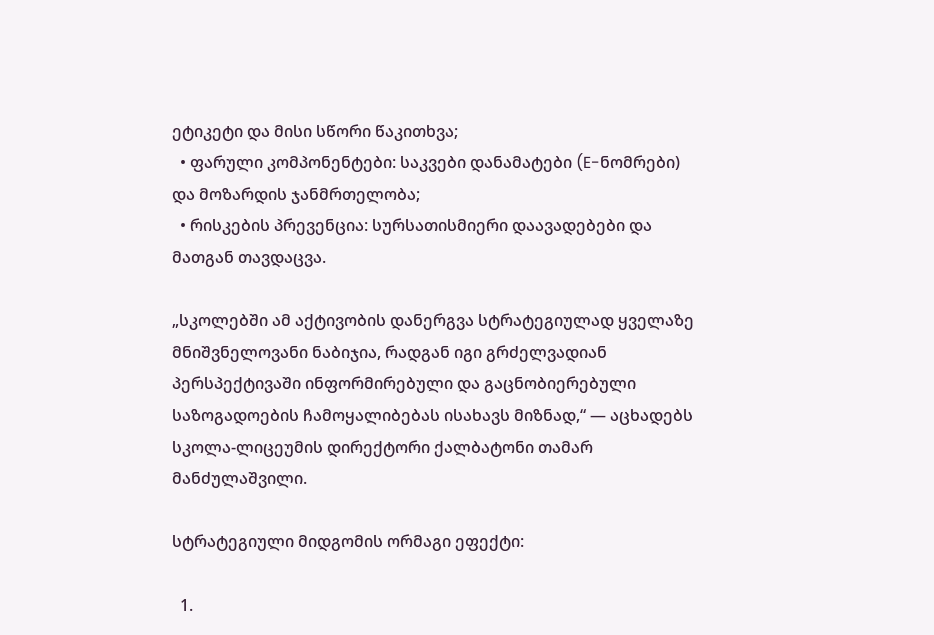ეტიკეტი და მისი სწორი წაკითხვა;
  • ფარული კომპონენტები: საკვები დანამატები (E-ნომრები) და მოზარდის ჯანმრთელობა;
  • რისკების პრევენცია: სურსათისმიერი დაავადებები და მათგან თავდაცვა.

„სკოლებში ამ აქტივობის დანერგვა სტრატეგიულად ყველაზე მნიშვნელოვანი ნაბიჯია, რადგან იგი გრძელვადიან პერსპექტივაში ინფორმირებული და გაცნობიერებული საზოგადოების ჩამოყალიბებას ისახავს მიზნად,“ — აცხადებს სკოლა-ლიცეუმის დირექტორი ქალბატონი თამარ მანძულაშვილი.

სტრატეგიული მიდგომის ორმაგი ეფექტი:

  1.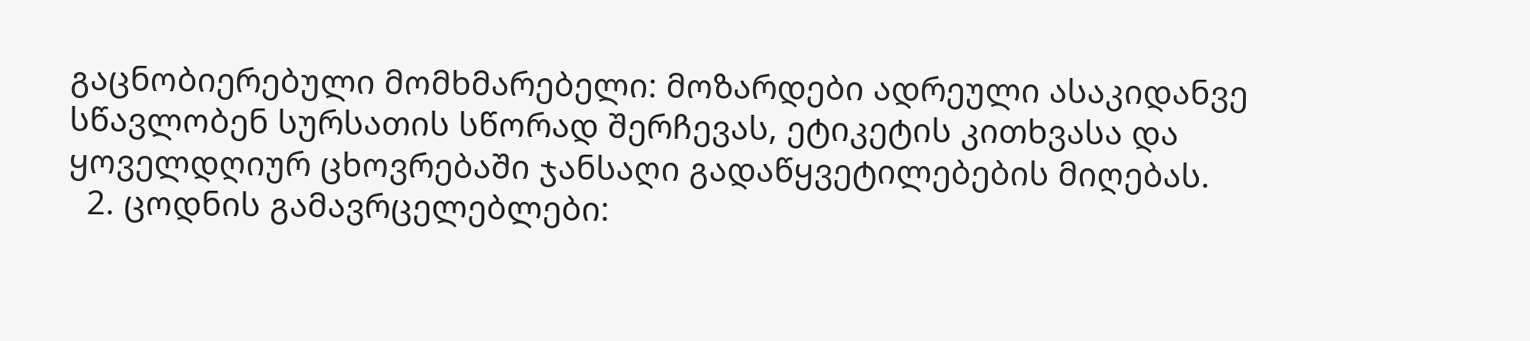გაცნობიერებული მომხმარებელი: მოზარდები ადრეული ასაკიდანვე სწავლობენ სურსათის სწორად შერჩევას, ეტიკეტის კითხვასა და ყოველდღიურ ცხოვრებაში ჯანსაღი გადაწყვეტილებების მიღებას.
  2. ცოდნის გამავრცელებლები: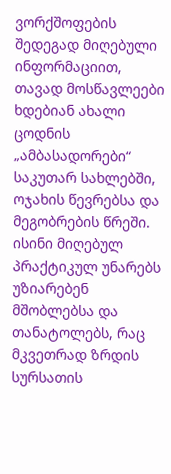ვორქშოფების შედეგად მიღებული ინფორმაციით, თავად მოსწავლეები ხდებიან ახალი ცოდნის „ამბასადორები“ საკუთარ სახლებში, ოჯახის წევრებსა და მეგობრების წრეში. ისინი მიღებულ პრაქტიკულ უნარებს უზიარებენ მშობლებსა და თანატოლებს, რაც მკვეთრად ზრდის სურსათის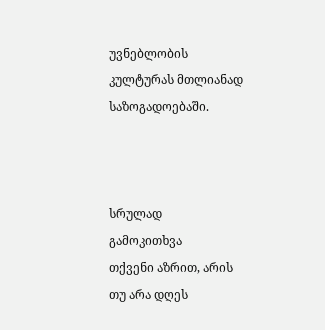უვნებლობის კულტურას მთლიანად საზოგადოებაში.



სრულად
გამოკითხვა
თქვენი აზრით, არის თუ არა დღეს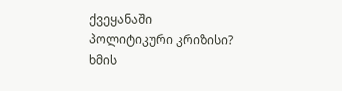ქვეყანაში პოლიტიკური კრიზისი?
ხმის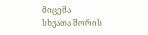მიცემა
სხვათა შორის